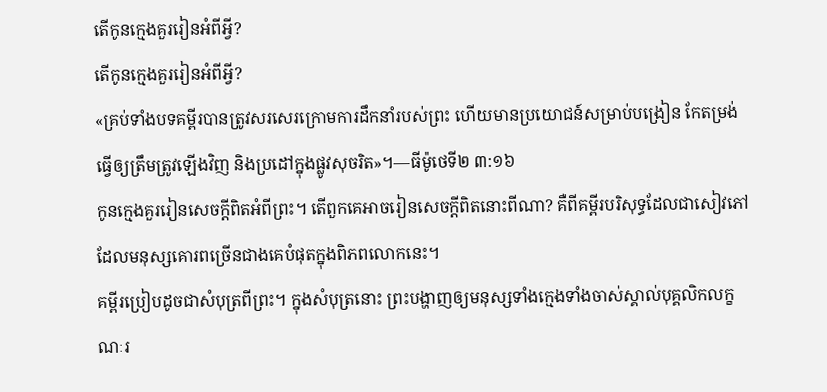តើកូនក្មេងគួររៀនអំពីអ្វី?
តើកូនក្មេងគួររៀនអំពីអ្វី?
«គ្រប់ទាំងបទគម្ពីរបានត្រូវសរសេរក្រោមការដឹកនាំរបស់ព្រះ ហើយមានប្រយោជន៍សម្រាប់បង្រៀន កែតម្រង់ ធ្វើឲ្យត្រឹមត្រូវឡើងវិញ និងប្រដៅក្នុងផ្លូវសុចរិត»។—ធីម៉ូថេទី២ ៣:១៦
កូនក្មេងគួររៀនសេចក្ដីពិតអំពីព្រះ។ តើពួកគេអាចរៀនសេចក្ដីពិតនោះពីណា? គឺពីគម្ពីរបរិសុទ្ធដែលជាសៀវភៅដែលមនុស្សគោរពច្រើនជាងគេបំផុតក្នុងពិភពលោកនេះ។
គម្ពីរប្រៀបដូចជាសំបុត្រពីព្រះ។ ក្នុងសំបុត្រនោះ ព្រះបង្ហាញឲ្យមនុស្សទាំងក្មេងទាំងចាស់ស្គាល់បុគ្គលិកលក្ខណៈរ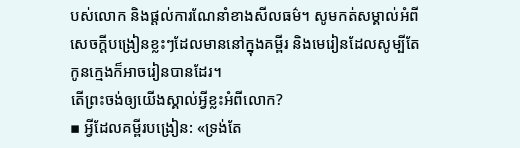បស់លោក និងផ្ដល់ការណែនាំខាងសីលធម៌។ សូមកត់សម្គាល់អំពីសេចក្ដីបង្រៀនខ្លះៗដែលមាននៅក្នុងគម្ពីរ និងមេរៀនដែលសូម្បីតែកូនក្មេងក៏អាចរៀនបានដែរ។
តើព្រះចង់ឲ្យយើងស្គាល់អ្វីខ្លះអំពីលោក?
▪ អ្វីដែលគម្ពីរបង្រៀន: «ទ្រង់តែ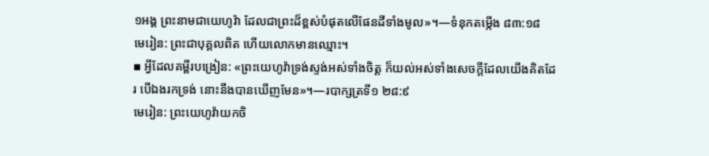១អង្គ ព្រះនាមជាយេហូវ៉ា ដែលជាព្រះដ៏ខ្ពស់បំផុតលើផែនដីទាំងមូល»។—ទំនុកតម្កើង ៨៣:១៨
មេរៀន: ព្រះជាបុគ្គលពិត ហើយលោកមានឈ្មោះ។
▪ អ្វីដែលគម្ពីរបង្រៀន: «ព្រះយេហូវ៉ាទ្រង់ស្ទង់អស់ទាំងចិត្ត ក៏យល់អស់ទាំងសេចក្ដីដែលយើងគិតដែរ បើឯងរកទ្រង់ នោះនឹងបានឃើញមែន»។—របាក្សត្រទី១ ២៨:៩
មេរៀន: ព្រះយេហូវ៉ាយកចិ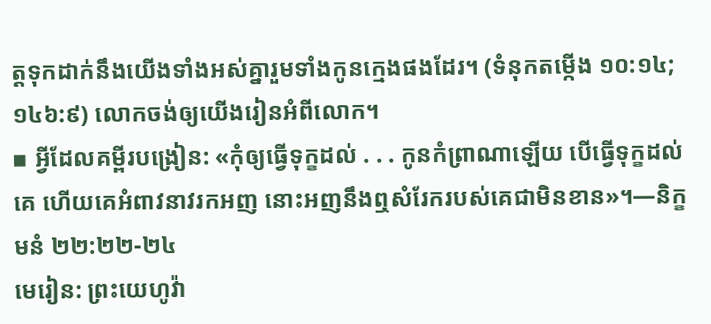ត្តទុកដាក់នឹងយើងទាំងអស់គ្នារួមទាំងកូនក្មេងផងដែរ។ (ទំនុកតម្កើង ១០:១៤; ១៤៦:៩) លោកចង់ឲ្យយើងរៀនអំពីលោក។
▪ អ្វីដែលគម្ពីរបង្រៀន: «កុំឲ្យធ្វើទុក្ខដល់ . . . កូនកំព្រាណាឡើយ បើធ្វើទុក្ខដល់គេ ហើយគេអំពាវនាវរកអញ នោះអញនឹងឮសំរែករបស់គេជាមិនខាន»។—និក្ខមនំ ២២:២២-២៤
មេរៀន: ព្រះយេហូវ៉ា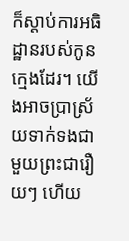ក៏ស្ដាប់ការអធិដ្ឋានរបស់កូនក្មេងដែរ។ យើងអាចប្រាស្រ័យទាក់ទងជាមួយព្រះជារឿយៗ ហើយ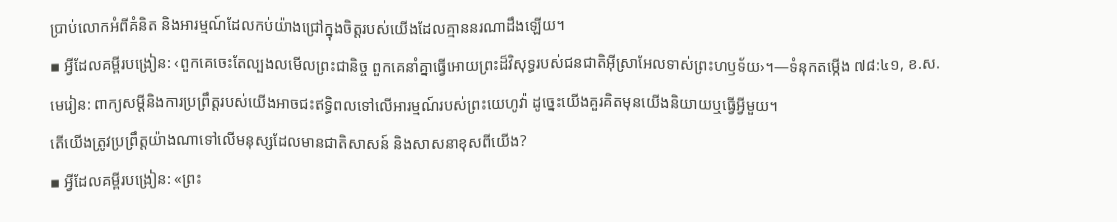ប្រាប់លោកអំពីគំនិត និងអារម្មណ៍ដែលកប់យ៉ាងជ្រៅក្នុងចិត្តរបស់យើងដែលគ្មាននរណាដឹងឡើយ។
▪ អ្វីដែលគម្ពីរបង្រៀន: ‹ពួកគេចេះតែល្បងលមើលព្រះជានិច្ច ពួកគេនាំគ្នាធ្វើអោយព្រះដ៏វិសុទ្ធរបស់ជនជាតិអ៊ីស្រាអែលទាស់ព្រះហឫទ័យ›។—ទំនុកតម្កើង ៧៨:៤១, ខ.ស.
មេរៀន: ពាក្យសម្ដីនិងការប្រព្រឹត្តរបស់យើងអាចជះឥទ្ធិពលទៅលើអារម្មណ៍របស់ព្រះយេហូវ៉ា ដូច្នេះយើងគួរគិតមុនយើងនិយាយឬធ្វើអ្វីមួយ។
តើយើងត្រូវប្រព្រឹត្តយ៉ាងណាទៅលើមនុស្សដែលមានជាតិសាសន៍ និងសាសនាខុសពីយើង?
▪ អ្វីដែលគម្ពីរបង្រៀន: «ព្រះ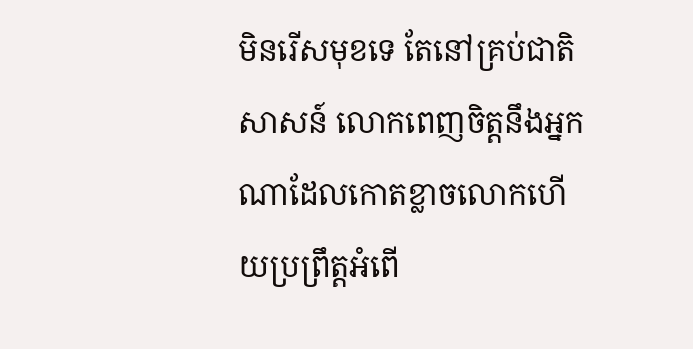មិនរើសមុខទេ តែនៅគ្រប់ជាតិសាសន៍ លោកពេញចិត្តនឹងអ្នកណាដែលកោតខ្លាចលោកហើយប្រព្រឹត្តអំពើ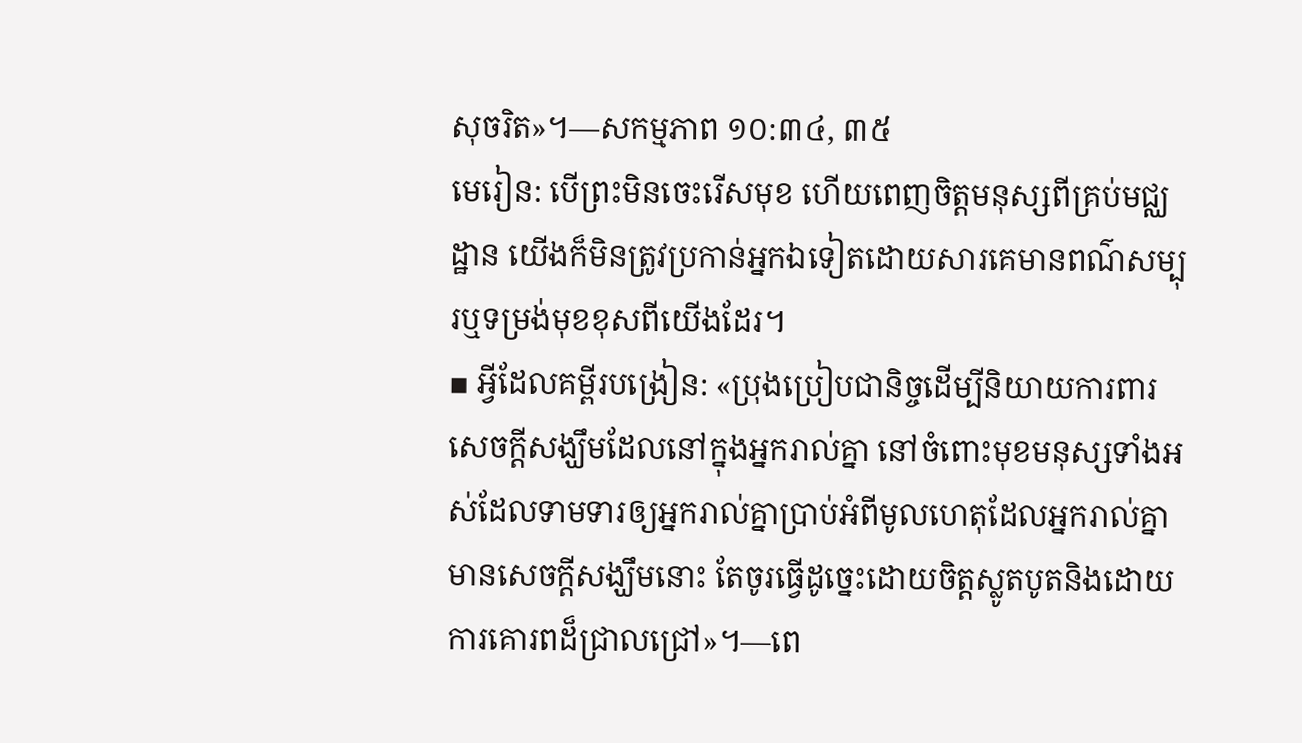សុចរិត»។—សកម្មភាព ១០:៣៤, ៣៥
មេរៀន: បើព្រះមិនចេះរើសមុខ ហើយពេញចិត្តមនុស្សពីគ្រប់មជ្ឈដ្ឋាន យើងក៏មិនត្រូវប្រកាន់អ្នកឯទៀតដោយសារគេមានពណ៌សម្បុរឬទម្រង់មុខខុសពីយើងដែរ។
▪ អ្វីដែលគម្ពីរបង្រៀន: «ប្រុងប្រៀបជានិច្ចដើម្បីនិយាយការពារសេចក្ដីសង្ឃឹមដែលនៅក្នុងអ្នករាល់គ្នា នៅចំពោះមុខមនុស្សទាំងអស់ដែលទាមទារឲ្យអ្នករាល់គ្នាប្រាប់អំពីមូលហេតុដែលអ្នករាល់គ្នាមានសេចក្ដីសង្ឃឹមនោះ តែចូរធ្វើដូច្នេះដោយចិត្តស្លូតបូតនិងដោយការគោរពដ៏ជ្រាលជ្រៅ»។—ពេ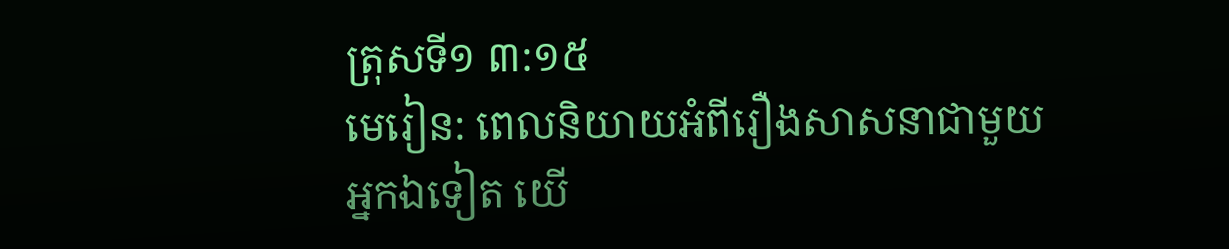ត្រុសទី១ ៣:១៥
មេរៀន: ពេលនិយាយអំពីរឿងសាសនាជាមួយអ្នកឯទៀត យើ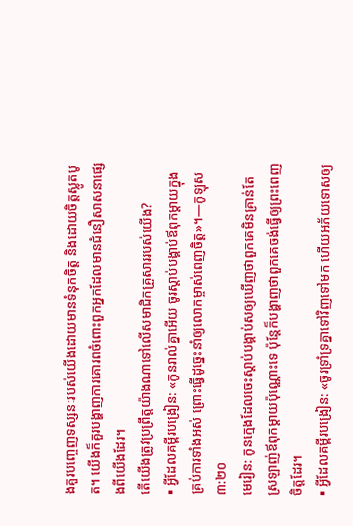ងគួរបញ្ចេញទស្សនៈរបស់យើងដោយមានទំនុកចិត្ត និងដោយចិត្តស្លូតបូត។ យើងក៏គួរបង្ហាញការគោរពចំពោះពួកអ្នកដែលមានជំនឿសាសនាផ្សេងពីយើងដែរ។
តើយើងត្រូវប្រព្រឹត្តយ៉ាងណាទៅលើសមាជិកគ្រួសាររបស់យើង?
▪ អ្វីដែលគម្ពីរបង្រៀន: «កូនរាល់គ្នាអើយ ចូរស្ដាប់បង្គាប់ឪពុកម្ដាយក្នុងគ្រប់ការទាំងអស់ ព្រោះធ្វើដូច្នេះនាំឲ្យលោកម្ចាស់ពេញចិត្ត»។—កូឡុស ៣:២០
មេរៀន: កូនក្មេងដែលចេះស្ដាប់បង្គាប់សឲ្យឃើញថាពួកគេមិនគ្រាន់តែស្រឡាញ់ឪពុកម្ដាយប៉ុណ្ណោះទេ ប៉ុន្តែក៏បង្ហាញថាពួកគេចង់ធ្វើឲ្យព្រះពេញចិត្តដែរ។
▪ អ្វីដែលគម្ពីរបង្រៀន: «ចូរទ្រាំទ្រគ្នាទៅវិញទៅមក ហើយអភ័យទោសឲ្យ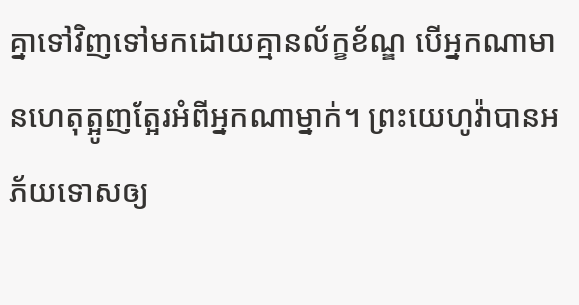គ្នាទៅវិញទៅមកដោយគ្មានល័ក្ខខ័ណ្ឌ បើអ្នកណាមានហេតុត្អូញត្អែរអំពីអ្នកណាម្នាក់។ ព្រះយេហូវ៉ាបានអភ័យទោសឲ្យ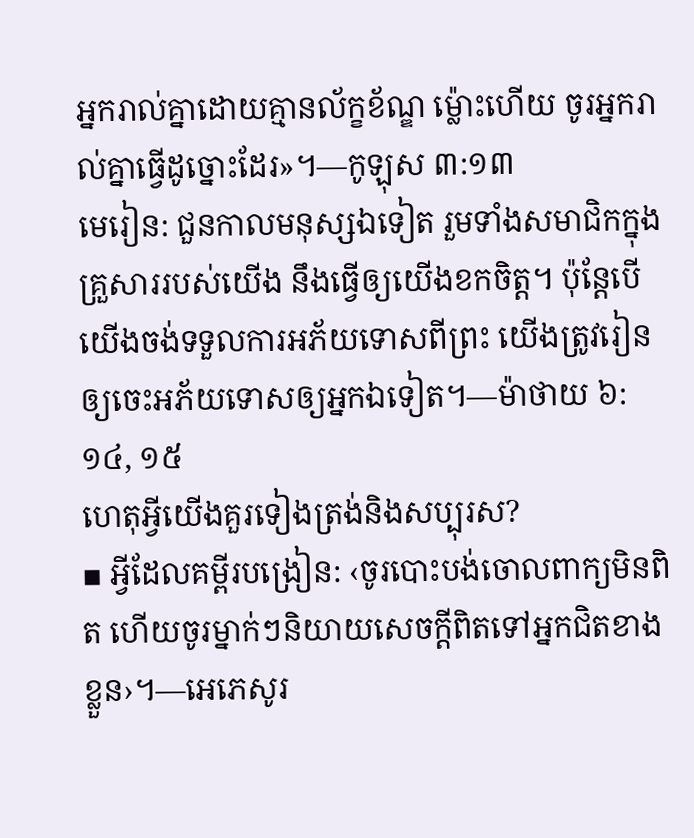អ្នករាល់គ្នាដោយគ្មានល័ក្ខខ័ណ្ឌ ម្ល៉ោះហើយ ចូរអ្នករាល់គ្នាធ្វើដូច្នោះដែរ»។—កូឡុស ៣:១៣
មេរៀន: ជួនកាលមនុស្សឯទៀត រួមទាំងសមាជិកក្នុងគ្រួសាររបស់យើង នឹងធ្វើឲ្យយើងខកចិត្ត។ ប៉ុន្តែបើយើងចង់ទទួលការអភ័យទោសពីព្រះ យើងត្រូវរៀនឲ្យចេះអភ័យទោសឲ្យអ្នកឯទៀត។—ម៉ាថាយ ៦:១៤, ១៥
ហេតុអ្វីយើងគួរទៀងត្រង់និងសប្បុរស?
▪ អ្វីដែលគម្ពីរបង្រៀន: ‹ចូរបោះបង់ចោលពាក្យមិនពិត ហើយចូរម្នាក់ៗនិយាយសេចក្ដីពិតទៅអ្នកជិតខាងខ្លួន›។—អេភេសូរ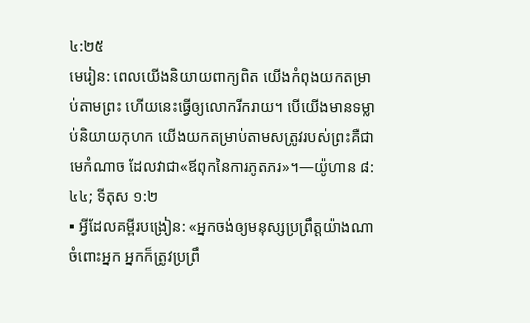៤:២៥
មេរៀន: ពេលយើងនិយាយពាក្យពិត យើងកំពុងយកតម្រាប់តាមព្រះ ហើយនេះធ្វើឲ្យលោករីករាយ។ បើយើងមានទម្លាប់និយាយកុហក យើងយកតម្រាប់តាមសត្រូវរបស់ព្រះគឺជាមេកំណាច ដែលវាជា«ឪពុកនៃការភូតភរ»។—យ៉ូហាន ៨:៤៤; ទីតុស ១:២
▪ អ្វីដែលគម្ពីរបង្រៀន: «អ្នកចង់ឲ្យមនុស្សប្រព្រឹត្តយ៉ាងណាចំពោះអ្នក អ្នកក៏ត្រូវប្រព្រឹ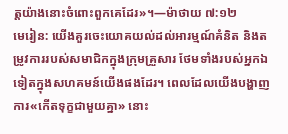ត្តយ៉ាងនោះចំពោះពួកគេដែរ»។—ម៉ាថាយ ៧:១២
មេរៀន: យើងគួរចេះយោគយល់ដល់អារម្មណ៍គំនិត និងតម្រូវការរបស់សមាជិកក្នុងក្រុមគ្រួសារ ថែមទាំងរបស់អ្នកឯទៀតក្នុងសហគមន៍យើងផងដែរ។ ពេលដែលយើងបង្ហាញការ«កើតទុក្ខជាមួយគ្នា» នោះ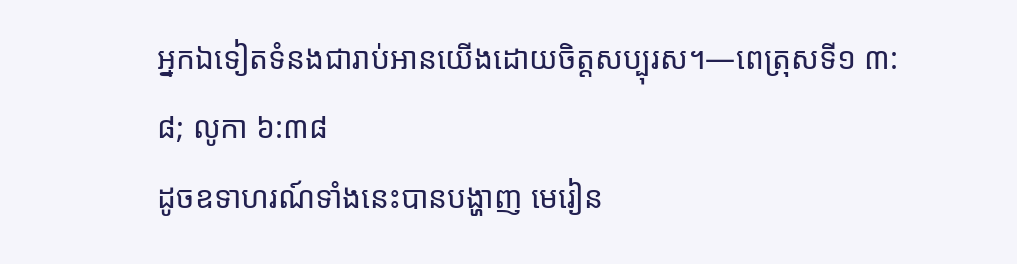អ្នកឯទៀតទំនងជារាប់អានយើងដោយចិត្តសប្បុរស។—ពេត្រុសទី១ ៣:៨; លូកា ៦:៣៨
ដូចឧទាហរណ៍ទាំងនេះបានបង្ហាញ មេរៀន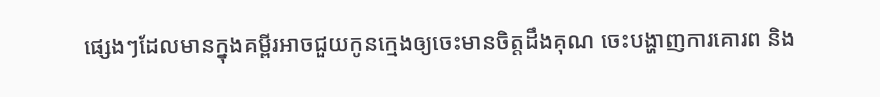ផ្សេងៗដែលមានក្នុងគម្ពីរអាចជួយកូនក្មេងឲ្យចេះមានចិត្តដឹងគុណ ចេះបង្ហាញការគោរព និង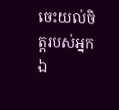ចេះយល់ចិត្តរបស់អ្នកឯ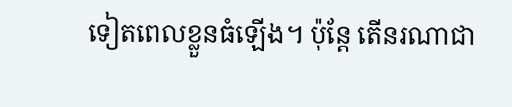ទៀតពេលខ្លួនធំឡើង។ ប៉ុន្តែ តើនរណាជា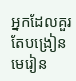អ្នកដែលគួរតែបង្រៀនមេរៀន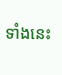ទាំងនេះ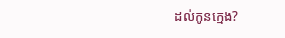ដល់កូនក្មេង?